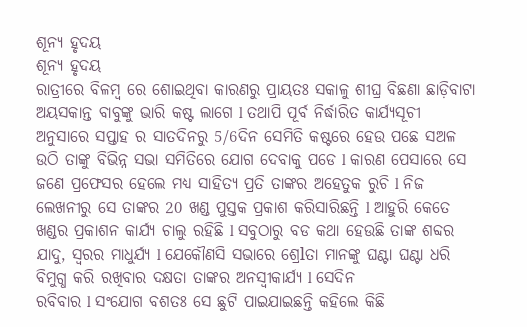ଶୂନ୍ୟ ହୃଦୟ
ଶୂନ୍ୟ ହୃଦୟ
ରାତ୍ରୀରେ ବିଳମ୍ବ ରେ ଶୋଇଥିବା କାରଣରୁ ପ୍ରାୟତଃ ସକାଳୁ ଶୀଘ୍ର ବିଛଣା ଛାଡ଼ିବାଟା ଅୟସକାନ୍ତ ବାବୁଙ୍କୁ ଭାରି କଷ୍ଟ ଲାଗେ l ତଥାପି ପୂର୍ବ ନିର୍ଦ୍ଧାରିତ କାର୍ଯ୍ୟସୂଚୀ ଅନୁସାରେ ସପ୍ତାହ ର ସାତଦିନରୁ 5/6ଦିନ ସେମିତି କଷ୍ଟରେ ହେଉ ପଛେ ସଅଳ ଉଠି ତାଙ୍କୁ ବିଭିନ୍ନ ସଭା ସମିତିରେ ଯୋଗ ଦେବାକୁ ପଡେ l କାରଣ ପେସାରେ ସେ ଜଣେ ପ୍ରଫେସର ହେଲେ ମଧ୍ୟ ସାହିତ୍ୟ ପ୍ରତି ତାଙ୍କର ଅହେତୁକ ରୁଚି l ନିଜ ଲେଖନୀରୁ ସେ ତାଙ୍କର 20 ଖଣ୍ଡ ପୁସ୍ତକ ପ୍ରକାଶ କରିସାରିଛନ୍ତି l ଆହୁରି କେତେ ଖଣ୍ଡର ପ୍ରକାଶନ କାର୍ଯ୍ୟ ଚାଲୁ ରହିଛି l ସବୁଠାରୁ ବଡ କଥା ହେଉଛି ତାଙ୍କ ଶବ୍ଦର ଯାଦୁ, ସ୍ୱରର ମାଧୁର୍ଯ୍ୟ l ଯେକୌଣସି ସଭାରେ ଶ୍ରେlତା ମାନଙ୍କୁ ଘଣ୍ଟା ଘଣ୍ଟା ଧରି ବିମୁଗ୍ଧ କରି ରଖିବାର ଦକ୍ଷତା ତାଙ୍କର ଅନସ୍ୱୀକାର୍ଯ୍ୟ l ସେଦିନ
ରବିବାର l ସଂଯୋଗ ବଶତଃ ସେ ଛୁଟି ପାଇଯାଇଛନ୍ତି କହିଲେ କିଛି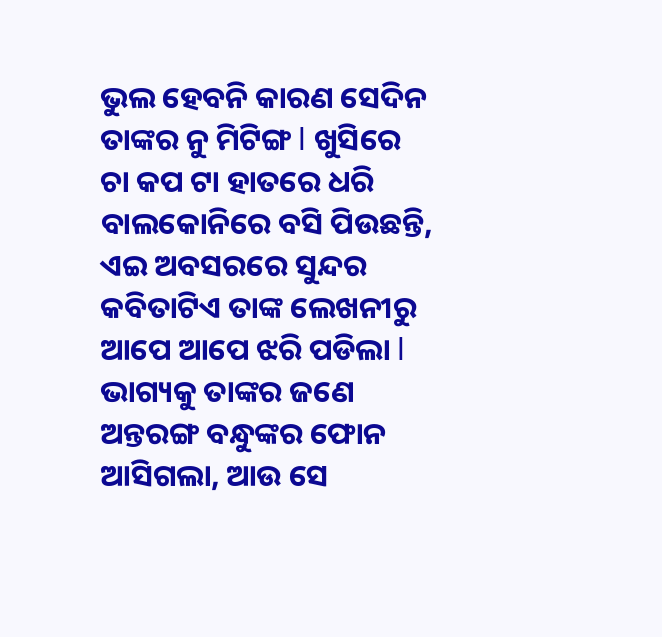ଭୁଲ ହେବନି କାରଣ ସେଦିନ ତାଙ୍କର ନୁ ମିଟିଙ୍ଗ l ଖୁସିରେ ଚା କପ ଟା ହାତରେ ଧରି ବାଲକୋନିରେ ବସି ପିଉଛନ୍ତି, ଏଇ ଅବସରରେ ସୁନ୍ଦର କବିତାଟିଏ ତାଙ୍କ ଲେଖନୀରୁ ଆପେ ଆପେ ଝରି ପଡିଲା l ଭାଗ୍ୟକୁ ତାଙ୍କର ଜଣେ ଅନ୍ତରଙ୍ଗ ବନ୍ଧୁଙ୍କର ଫୋନ ଆସିଗଲା, ଆଉ ସେ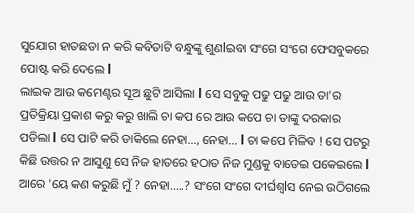ସୁଯୋଗ ହାତଛଡା ନ କରି କବିତାଟି ବନ୍ଧୁଙ୍କୁ ଶୁଣlଇବା ସଂଗେ ସଂଗେ ଫେସବୁକରେ ପୋଷ୍ଟ କରି ଦେଲେ l
ଲାଇକ ଆଉ କମେଣ୍ଟର ସୂଅ ଛୁଟି ଆସିଲା l ସେ ସବୁକୁ ପଢୁ ପଢୁ ଆଉ ତା'ର ପ୍ରତିକ୍ରିୟା ପ୍ରକାଶ କରୁ କରୁ ଖାଲି ଚା କପ ରେ ଆଉ କପେ ଚା ତାଙ୍କୁ ଦରକାର ପଡିଲା l ସେ ପାଟି କରି ଡାକିଲେ ନେହା..., ନେହା... l ଚା କପେ ମିଳିବ ! ସେ ପଟରୁ କିଛି ଉତ୍ତର ନ ଆସୁଣୁ ସେ ନିଜ ହାତରେ ହଠାତ ନିଜ ମୁଣ୍ଡକୁ ବାଡେଇ ପକେଇଲେ l ଆରେ 'ୟେ କଣ କରୁଛି ମୁଁ ? ନେହା.....? ସଂଗେ ସଂଗେ ଦୀର୍ଘଶ୍ୱlସ ନେଇ ଉଠିଗଲେ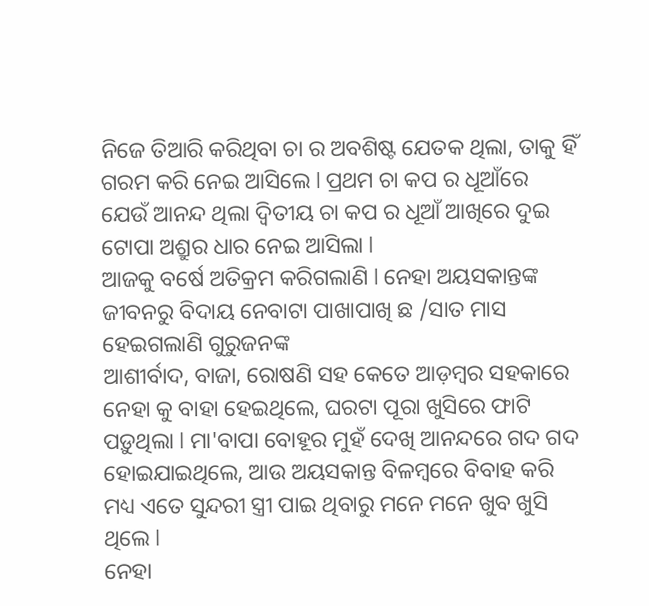ନିଜେ ତିଆରି କରିଥିବା ଚା ର ଅବଶିଷ୍ଟ ଯେତକ ଥିଲା, ତାକୁ ହିଁ ଗରମ କରି ନେଇ ଆସିଲେ l ପ୍ରଥମ ଚା କପ ର ଧୂଆଁରେ ଯେଉଁ ଆନନ୍ଦ ଥିଲା ଦ୍ୱିତୀୟ ଚା କପ ର ଧୂଆଁ ଆଖିରେ ଦୁଇ ଟୋପା ଅଶ୍ରୁର ଧାର ନେଇ ଆସିଲା l
ଆଜକୁ ବର୍ଷେ ଅତିକ୍ରମ କରିଗଲାଣି l ନେହା ଅୟସକାନ୍ତଙ୍କ ଜୀବନରୁ ବିଦାୟ ନେବାଟା ପାଖାପାଖି ଛ /ସାତ ମାସ ହେଇଗଲାଣି ଗୁରୁଜନଙ୍କ
ଆଶୀର୍ବାଦ, ବାଜା, ରୋଷଣି ସହ କେତେ ଆଡ଼ମ୍ବର ସହକାରେ ନେହା କୁ ବାହା ହେଇଥିଲେ, ଘରଟା ପୂରା ଖୁସିରେ ଫାଟି ପଡ଼ୁଥିଲା l ମା'ବାପା ବୋହୂର ମୁହଁ ଦେଖି ଆନନ୍ଦରେ ଗଦ ଗଦ ହୋଇଯାଇଥିଲେ, ଆଉ ଅୟସକାନ୍ତ ବିଳମ୍ବରେ ବିବାହ କରି ମଧ୍ୟ ଏତେ ସୁନ୍ଦରୀ ସ୍ତ୍ରୀ ପାଇ ଥିବାରୁ ମନେ ମନେ ଖୁବ ଖୁସି ଥିଲେ l
ନେହା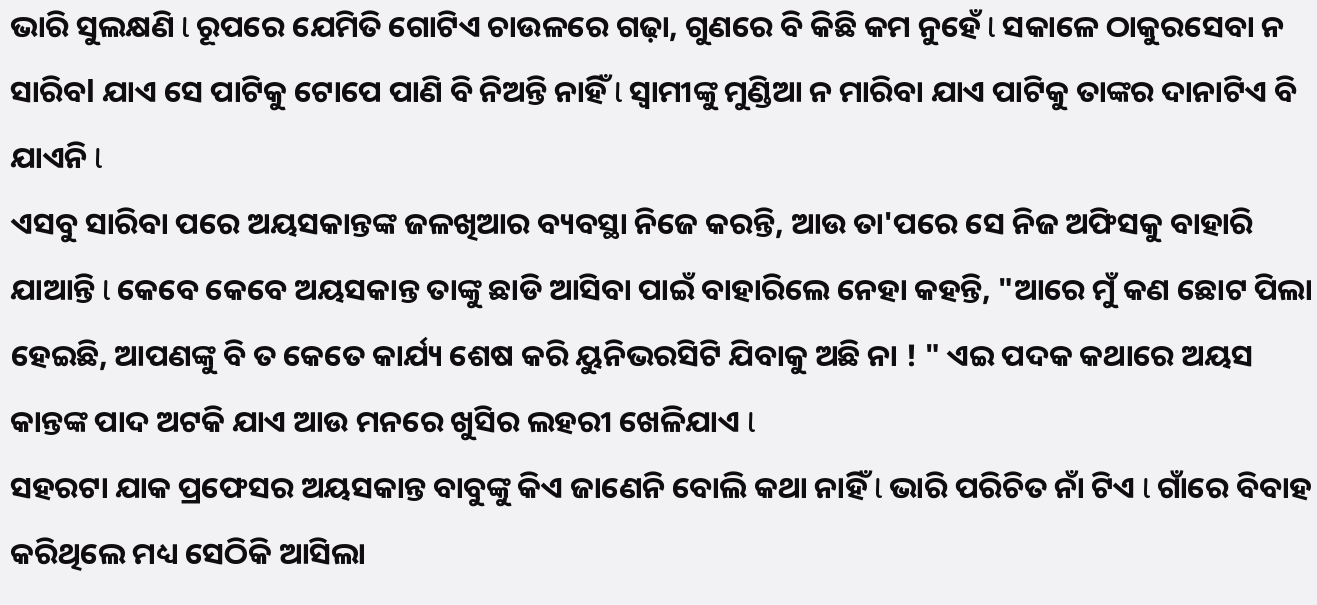ଭାରି ସୁଲକ୍ଷଣି l ରୂପରେ ଯେମିତି ଗୋଟିଏ ଚାଉଳରେ ଗଢ଼ା, ଗୁଣରେ ବି କିଛି କମ ନୁହେଁ l ସକାଳେ ଠାକୁରସେବା ନ ସାରିବl ଯାଏ ସେ ପାଟିକୁ ଟୋପେ ପାଣି ବି ନିଅନ୍ତି ନାହିଁ l ସ୍ୱାମୀଙ୍କୁ ମୁଣ୍ଡିଆ ନ ମାରିବା ଯାଏ ପାଟିକୁ ତାଙ୍କର ଦାନାଟିଏ ବି ଯାଏନି l
ଏସବୁ ସାରିବା ପରେ ଅୟସକାନ୍ତଙ୍କ ଜଳଖିଆର ବ୍ୟବସ୍ଥା ନିଜେ କରନ୍ତି, ଆଉ ତା'ପରେ ସେ ନିଜ ଅଫିସକୁ ବାହାରି ଯାଆନ୍ତି l କେବେ କେବେ ଅୟସକାନ୍ତ ତାଙ୍କୁ ଛାଡି ଆସିବା ପାଇଁ ବାହାରିଲେ ନେହା କହନ୍ତି, "ଆରେ ମୁଁ କଣ ଛୋଟ ପିଲା ହେଇଛି, ଆପଣଙ୍କୁ ବି ତ କେତେ କାର୍ଯ୍ୟ ଶେଷ କରି ୟୁନିଭରସିଟି ଯିବାକୁ ଅଛି ନା ! " ଏଇ ପଦକ କଥାରେ ଅୟସ କାନ୍ତଙ୍କ ପାଦ ଅଟକି ଯାଏ ଆଉ ମନରେ ଖୁସିର ଲହରୀ ଖେଳିଯାଏ l
ସହରଟା ଯାକ ପ୍ରଫେସର ଅୟସକାନ୍ତ ବାବୁଙ୍କୁ କିଏ ଜାଣେନି ବୋଲି କଥା ନାହିଁ l ଭାରି ପରିଚିତ ନାଁ ଟିଏ l ଗାଁରେ ବିବାହ କରିଥିଲେ ମଧ୍ୟ ସେଠିକି ଆସିଲା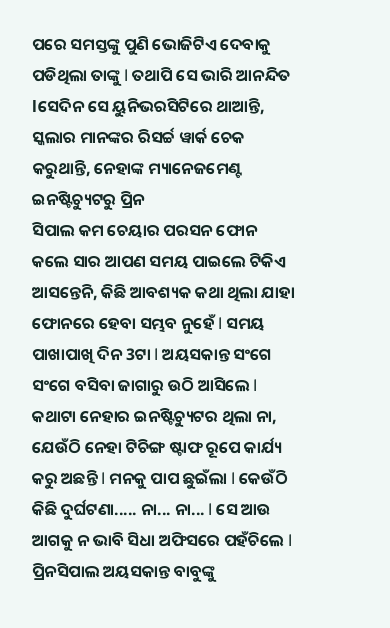ପରେ ସମସ୍ତଙ୍କୁ ପୁଣି ଭୋଜିଟିଏ ଦେବାକୁ ପଡିଥିଲା ତାଙ୍କୁ l ତଥାପି ସେ ଭାରି ଆନନ୍ଦିତ lସେଦିନ ସେ ୟୁନିଭରସିଟିରେ ଥାଆନ୍ତି, ସ୍କଲାର ମାନଙ୍କର ରିସର୍ଚ୍ଚ ୱାର୍କ ଚେକ କରୁଥାନ୍ତି, ନେହାଙ୍କ ମ୍ୟାନେଜମେଣ୍ଟ ଇନଷ୍ଟିଚ୍ୟୁଟରୁ ପ୍ରିନ
ସିପାଲ କମ ଚେୟାର ପରସନ ଫୋନ କଲେ ସାର ଆପଣ ସମୟ ପାଇଲେ ଟିକିଏ ଆସନ୍ତେନି, କିଛି ଆବଶ୍ୟକ କଥା ଥିଲା ଯାହା ଫୋନରେ ହେବା ସମ୍ଭବ ନୁହେଁ l ସମୟ ପାଖାପାଖି ଦିନ 3ଟା l ଅୟସକାନ୍ତ ସଂଗେ ସଂଗେ ବସିବା ଜାଗାରୁ ଉଠି ଆସିଲେ l କଥାଟା ନେହାର ଇନଷ୍ଟିଚ୍ୟୁଟର ଥିଲା ନା, ଯେଉଁଠି ନେହା ଟିଚିଙ୍ଗ ଷ୍ଟାଫ ରୂପେ କାର୍ଯ୍ୟ କରୁ ଅଛନ୍ତି l ମନକୁ ପାପ ଛୁଇଁଲା l କେଉଁଠି କିଛି ଦୁର୍ଘଟଣା..... ନା... ନା... l ସେ ଆଉ ଆଗକୁ ନ ଭାବି ସିଧା ଅଫିସରେ ପହଁଚିଲେ l
ପ୍ରିନସିପାଲ ଅୟସକାନ୍ତ ବାବୁଙ୍କୁ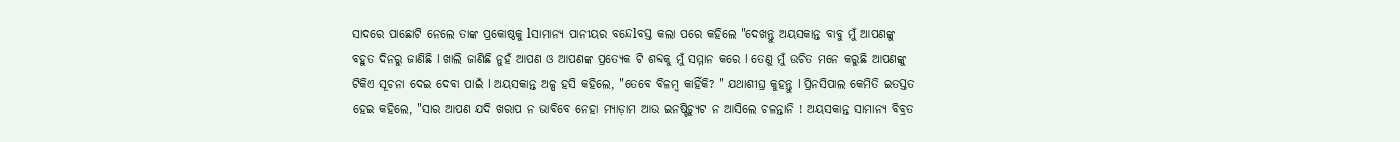ସାଦରେ ପାଛୋଟି ନେଲେ ତାଙ୍କ ପ୍ରକୋଷ୍ଠକୁ lସାମାନ୍ୟ ପାନୀୟର ବନ୍ଦେlବସ୍ତ କଲା ପରେ କହିଲେ "ଦେଖନ୍ତୁ ଅୟସକାନ୍ତ ବାବୁ ମୁଁ ଆପଣଙ୍କୁ ବହୁତ ଦିନରୁ ଜାଣିଛି l ଖାଲି ଜାଣିଛି ନୁହଁ ଆପଣ ଓ ଆପଣଙ୍କ ପ୍ରତ୍ୟେକ ଟି ଶବ୍ଦକୁ ମୁଁ ସମ୍ମାନ କରେ l ତେଣୁ ମୁଁ ଉଚିତ ମନେ କରୁଛି ଆପଣଙ୍କୁ ଟିକିଏ ସୂଚନା ଦେଇ ଦେବା ପାଇଁ l ଅୟସକାନ୍ତ ଅଳ୍ପ ହସି କହିଲେ, "ତେବେ ବିଳମ୍ବ କାହିଁକି? " ଯଥାଶୀଘ୍ର କୁହନ୍ତୁ l ପ୍ରିନସିପାଲ କେମିତି ଇତସ୍ତତ ହେଇ କହିଲେ, "ସାର ଆପଣ ଯଦି ଖରାପ ନ ଭାବିବେ ନେହା ମ୍ୟାଡ଼ାମ ଆଉ ଇନଷ୍ଟିଚ୍ୟୁଟ ନ ଆସିଲେ ଚଳନ୍ତାନି ! ଅୟସକାନ୍ତ ସାମାନ୍ୟ ବିବ୍ରତ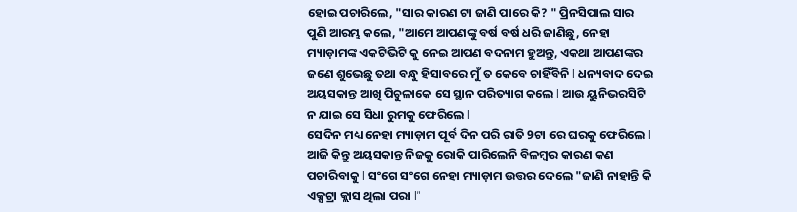ହୋଇ ପଚାରିଲେ, "ସାର କାରଣ ଟା ଜାଣି ପାରେ କି? " ପ୍ରିନସିପାଲ ସାର ପୁଣି ଆରମ୍ଭ କଲେ, "ଆମେ ଆପଣଙ୍କୁ ବର୍ଷ ବର୍ଷ ଧରି ଜାଣିଛୁ, ନେହା ମ୍ୟାଡ଼ାମଙ୍କ ଏକଟିଭିଟି କୁ ନେଇ ଆପଣ ବଦନାମ ହୁଅନ୍ତୁ, ଏକଥା ଆପଣଙ୍କର ଜଣେ ଶୁଭେଛୁ ତଥା ବନ୍ଧୁ ହିସାବରେ ମୁଁ ତ କେବେ ଚାହିଁବିନି l ଧନ୍ୟବାଦ ଦେଇ ଅୟସକାନ୍ତ ଆଖି ପିଚୁଳାକେ ସେ ସ୍ଥାନ ପରିତ୍ୟାଗ କଲେ l ଆଉ ୟୁନିଭରସିଟି ନ ଯାଇ ସେ ସିଧା ରୁମକୁ ଫେରିଲେ l
ସେଦିନ ମଧ୍ୟ ନେହା ମ୍ୟାଡ଼ାମ ପୂର୍ବ ଦିନ ପରି ରାତି 9ଟା ରେ ଘରକୁ ଫେରିଲେ l ଆଜି କିନ୍ତୁ ଅୟସକାନ୍ତ ନିଜକୁ ରୋକି ପାରିଲେନି ବିଳମ୍ବର କାରଣ କଣ ପଚାରିବାକୁ l ସଂଗେ ସଂଗେ ନେହା ମ୍ୟାଡ଼ାମ ଉତ୍ତର ଦେଲେ "ଜାଣି ନାହାନ୍ତି କି ଏକ୍ସଟ୍ରା କ୍ଲାସ ଥିଲା ପରା l"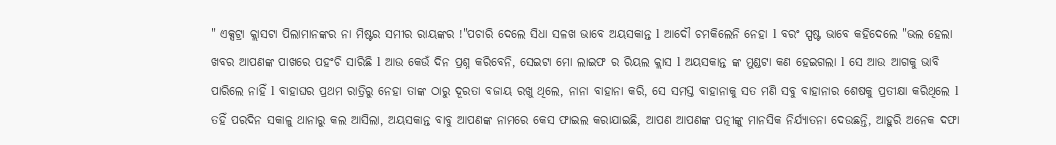" ଏକ୍ସଟ୍ରା କ୍ଲାସଟା ପିଲାମାନଙ୍କର ନା ମିଷ୍ଟର ସମୀର ରାୟଙ୍କର !"ପଚାରି ଦେଲେ ସିଧା ସଳଖ ଭାବେ ଅୟସକାନ୍ତ l ଆଦୌ ଚମକିଲେନି ନେହା l ବରଂ ସ୍ପଷ୍ଟ ଭାବେ କହିଦେଲେ "ଭଲ ହେଲା ଖବର ଆପଣଙ୍କ ପାଖରେ ପହଂଚି ସାରିଛି l ଆଉ କେଉଁ ଦିନ ପ୍ରଶ୍ନ କରିବେନି, ସେଇଟା ମୋ ଲାଇଫ ର ରିୟଲ କ୍ଲାସ l ଅୟସକାନ୍ତ ଙ୍କ ମୁଣ୍ଡଟା କଣ ହେଇଗଲା l ସେ ଆଉ ଆଗକୁ ଭାବି ପାରିଲେ ନାହିଁ l ବାହାଘର ପ୍ରଥମ ରାତ୍ରିରୁ ନେହା ତାଙ୍କ ଠାରୁ ଦୂରତା ବଜାୟ ରଖୁ ଥିଲେ, ନାନା ବାହାନା କରି, ସେ ସମସ୍ତ ବାହାନାକୁ ସତ ମଣି ସବୁ ବାହାନାର ଶେଷକୁ ପ୍ରତୀକ୍ଷା କରିଥିଲେ l
ତହିଁ ପରଦିନ ସକାଳୁ ଥାନାରୁ କଲ ଆସିଲା, ଅୟସକାନ୍ତ ବାବୁ ଆପଣଙ୍କ ନାମରେ କେସ ଫାଇଲ କରାଯାଇଛି, ଆପଣ ଆପଣଙ୍କ ପତ୍ନୀଙ୍କୁ ମାନସିକ ନିର୍ଯ୍ୟାତନା ଦେଉଛନ୍ତି, ଆହୁରି ଅନେକ ଦଫା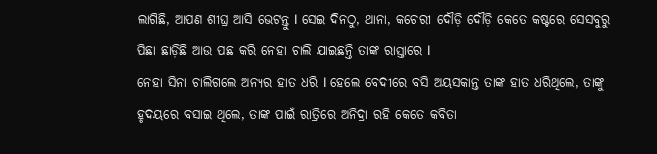ଲାଗିଛି, ଆପଣ ଶୀଘ୍ର ଆସି ଭେଟନ୍ତୁ l ସେଇ ଦିନଠୁ, ଥାନା, କଚେରୀ ଦୌଡ଼ି ଦୌଡ଼ି କେତେ କଷ୍ଟରେ ସେସବୁରୁ ପିଛା ଛାଡ଼ିଛି ଆଉ ପଛ କରି ନେହା ଚାଲି ଯାଇଛନ୍ତି ତାଙ୍କ ରାସ୍ତାରେ l
ନେହା ସିନା ଚାଲିଗଲେ ଅନ୍ୟର ହାତ ଧରି l ହେଲେ ବେଦୀରେ ବସି ଅୟସକାନ୍ତ ତାଙ୍କ ହାତ ଧରିଥିଲେ, ତାଙ୍କୁ ହୃଦୟରେ ବସାଇ ଥିଲେ, ତାଙ୍କ ପାଇଁ ରାତ୍ରିରେ ଅନିଦ୍ରା ରହି କେତେ କବିତା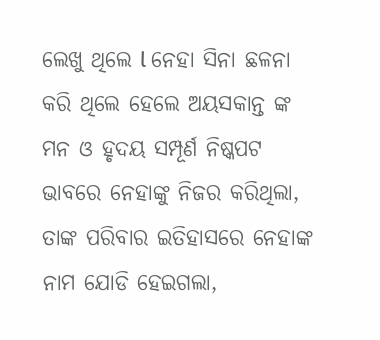ଲେଖୁ ଥିଲେ l ନେହା ସିନା ଛଳନା କରି ଥିଲେ ହେଲେ ଅୟସକାନ୍ତ ଙ୍କ ମନ ଓ ହୃଦୟ ସମ୍ପୂର୍ଣ ନିଷ୍କପଟ ଭାବରେ ନେହାଙ୍କୁ ନିଜର କରିଥିଲା, ତାଙ୍କ ପରିବାର ଇତିହାସରେ ନେହାଙ୍କ ନାମ ଯୋଡି ହେଇଗଲା,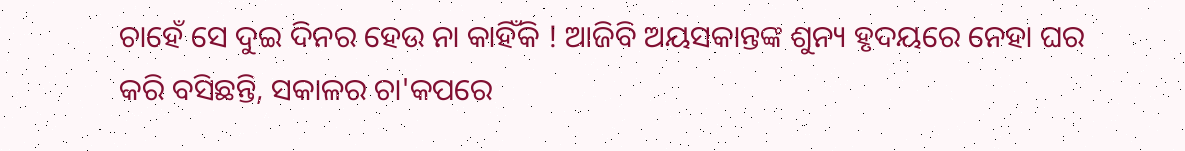ଚାହେଁ ସେ ଦୁଇ ଦିନର ହେଉ ନା କାହିଁକି ! ଆଜିବି ଅୟସକାନ୍ତଙ୍କ ଶୁନ୍ୟ ହୃଦୟରେ ନେହା ଘର କରି ବସିଛନ୍ତି, ସକାଳର ଚା'କପରେ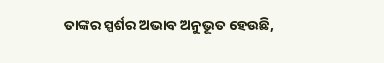ତାଙ୍କର ସ୍ପର୍ଶର ଅଭାବ ଅନୁଭୂତ ହେଉଛି,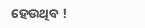ହେଉଥିବ !